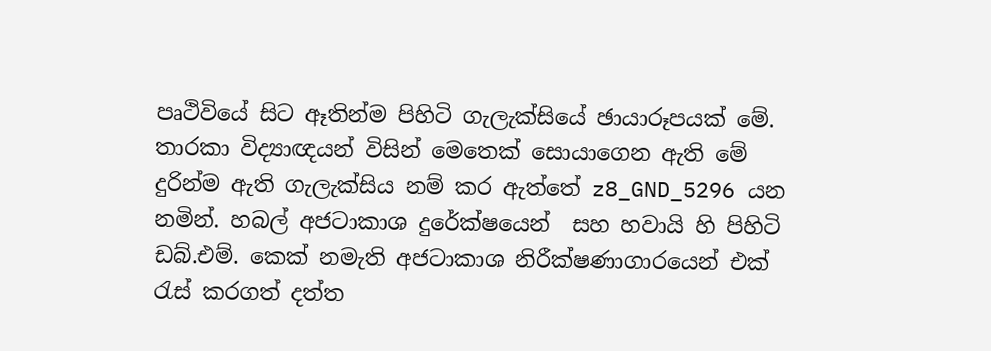පෘථිවියේ සිට ඈතින්ම පිහිටි ගැලැක්සියේ ඡායාරූපයක් මේ. තාරකා විද්‍යාඥයන් විසින් මෙතෙක් සොයාගෙන ඇති මේ දුරින්ම ඇති ගැලැක්සිය නම් කර ඇත්තේ z8_GND_5296 යන  නමින්. හබල් අජටාකාශ දුරේක්ෂයෙන්  සහ හවායි හි පිහිටි ඩබ්.එම්. කෙක් නමැති අජටාකාශ නිරීක්ෂණාගාරයෙන් එක් රැස් කරගත් දත්ත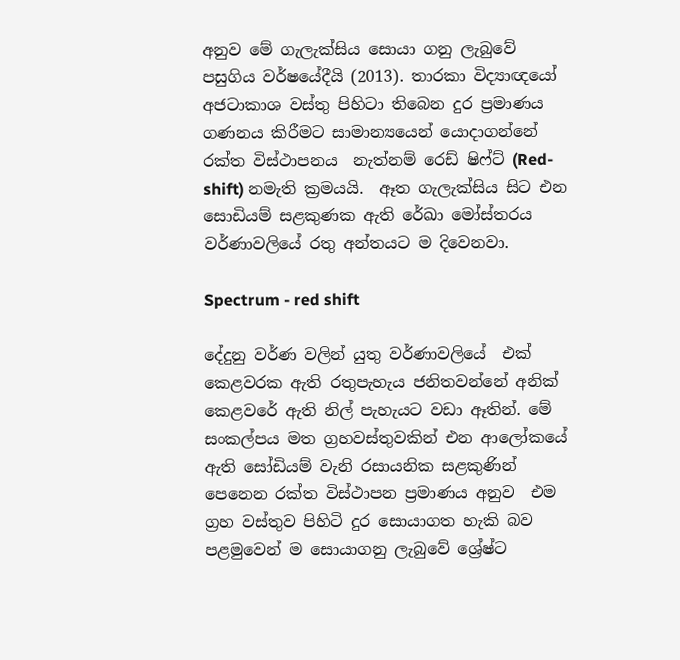අනුව මේ ගැලැක්සිය සොයා ගනු ලැබුවේ පසුගිය වර්ෂයේදීයි (2013). තාරකා විද්‍යාඥයෝ අජටාකාශ වස්තු පිහිටා තිබෙන දුර ප්‍ර‍මාණය ගණනය කිරීමට සාමාන්‍යයෙන් යොදාගන්නේ රක්ත විස්ථාපනය  නැත්නම් රෙඩ් ෂිෆ්ට් (Red-shift) නමැති ක්‍ර‍මයයි.  ඈත ගැලැක්සිය සිට එන සොඩියම් සළකුණක ඇති රේඛා මෝස්තරය වර්ණාවලියේ රතු අන්තයට ම දිවෙනවා.

Spectrum - red shift

දේදුනු වර්ණ වලින් යුතු වර්ණාවලියේ  එක් කෙළවරක ඇති රතුපැහැය ජනිතවන්නේ අනික් කෙළවරේ ඇති නිල් පැහැයට වඩා ඈතින්. මේ සංකල්පය මත ග්‍ර‍හවස්තුවකින් එන ආලෝකයේ ඇති සෝඩියම් වැනි රසායනික සළකුණින් පෙනෙන රක්ත විස්ථාපන ප්‍ර‍මාණය අනුව  එම ග්‍ර‍හ වස්තුව පිහිටි දුර සොයාගත හැකි බව පළමුවෙන් ම සොයාගනු ලැබුවේ ශ්‍රේෂ්ට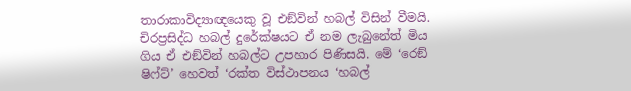තාරාකාවිද්‍යාඥයෙකු වූ එඞ්වින් හබල් විසින් වීමයි. චිරප්‍රසිද්ධ හබල් දුරේක්ෂයට ඒ නම ලැබුනේත් මිය ගිය ඒ එඞ්වින් හබල්ට උපහාර පිණිසයි. මේ ‘රෙඞ් ෂිෆ්ට්’ හෙවත් ‘රක්ත විස්ථාපනය ‘හබල්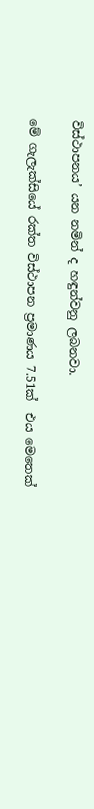විස්ථාපනය’ යන නමින් ද හඳුන්වනු ලබනවා.

මේ ගැලැක්සියේ රක්ත විස්ථාපන ප්‍ර‍මාණය 7.51ක්  එය මෙතෙක්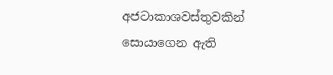අජටාකාශවස්තුවකින් සොයාගෙන ඇති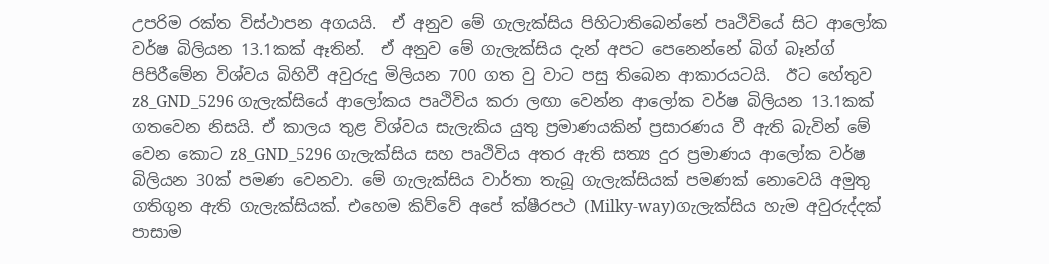උපරිම රක්ත විස්ථාපන අගයයි.  ඒ අනුව මේ ගැලැක්සිය පිහිටාතිබෙන්නේ පෘථිවියේ සිට ආලෝක වර්ෂ බිලියන 13.1කක් ඈතින්.  ඒ අනුව මේ ගැලැක්සිය දැන් අපට පෙනෙන්නේ බිග් බෑන්ග් පිපිරීමේන විශ්වය බිහිවී අවුරුදු මිලියන 700 ගත වු වාට පසු තිබෙන ආකාරයටයි.  ඊට හේතුව z8_GND_5296 ගැලැක්සියේ ආලෝකය පෘථිවිය කරා ලඟා වෙන්න ආලෝක වර්ෂ බිලියන 13.1කක් ගතවෙන නිසයි. ඒ කාලය තුළ විශ්වය සැලැකිය යුතු ප්‍ර‍මාණයකින් ප්‍ර‍සාරණය වී ඇති බැවින් මේ වෙන කොට z8_GND_5296 ගැලැක්සිය සහ පෘථිවිය අතර ඇති සත්‍ය දුර ප්‍ර‍මාණය ආලෝක වර්ෂ බිලියන 30ක් පමණ වෙනවා. මේ ගැලැක්සිය වාර්තා තැබූ ගැලැක්සියක් පමණක් නොවෙයි අමුතු ගතිගුන ඇති ගැලැක්සියක්. එහෙම කිව්වේ අපේ ක්ෂීරපථ (Milky-way)ගැලැක්සිය හැම අවුරුද්දක් පාසාම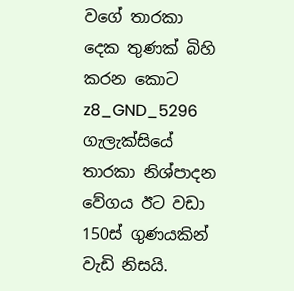වගේ තාරකා දෙක තුණක් බිහි කරන කොට z8_GND_5296 ගැලැක්සියේ තාරකා නිශ්පාදන වේගය ඊට වඩා 150ස් ගුණයකින් වැඩි නිසයි.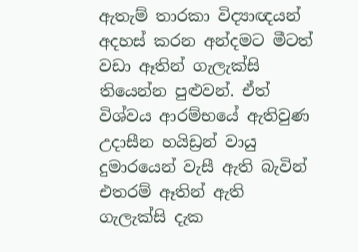ඇතැම් තාරකා විද්‍යාඥයන් අදහස් කරන අන්දමට මීටත් වඩා ඈතින් ගැලැක්සි තියෙන්න පුළුවන්. ඒත් විශ්වය ආරම්භයේ ඇතිවුණ උදාසීන හයිඩ්‍ර‍න් වායු දුමාරයෙන් වැසී ඇති බැවින් එතරම් ඈතින් ඇති  ගැලැක්සි දැක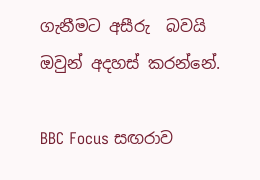ගැනීමට අසීරු  බවයි ඔවුන් අදහස් කරන්නේ.

BBC Focus සඟරාව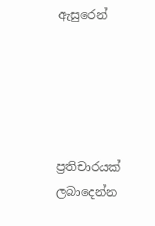ඇසුරෙන්





ප්‍රතිචාරයක් ලබාදෙන්න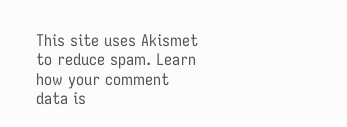This site uses Akismet to reduce spam. Learn how your comment data is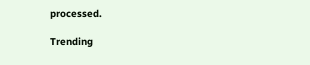processed.

Trending